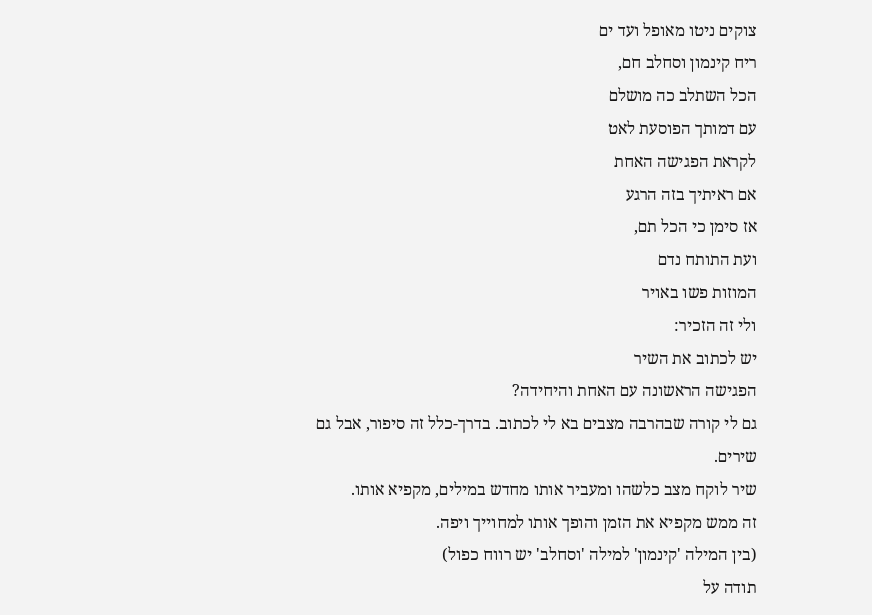צוקים ניטו מאופל ועד ים
ריח קינמון וסחלב חם,
הכל השתלב כה מושלם
עם דמותך הפוסעת לאט
לקראת הפגישה האחת
אם ראיתיך בזה הרגע
אז סימן כי הכל תם,
ועת התותח נדם
המוזות פשו באויר
ולי זה הזכיר:
יש לכתוב את השיר
הפגישה הראשונה עם האחת והיחידה?
גם לי קורה שבהרבה מצבים בא לי לכתוב. בדרך-כלל זה סיפור, אבל גם שירים.
שיר לוקח מצב כלשהו ומעביר אותו מחדש במילים, מקפיא אותו.
זה ממש מקפיא את הזמן והופך אותו למחוייך ויפה.
(בין המילה 'קינמון' למילה 'וסחלב' יש רווח כפול)
תודה על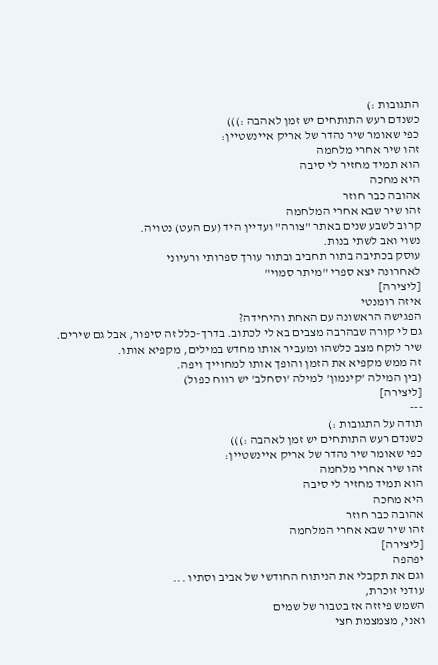התגובות :)
כשנדם רעש התותחים יש זמן לאהבה :)))
כפי שאומר שיר נהדר של אריק איינשטיין:
זהו שיר אחרי מלחמה
הוא תמיד מחזיר לי סיבה
היא מחכה
אהובה כבר חוזר
זהו שיר שבא אחרי המלחמה
קרוב לשבע שנים באתר "צורה" ועדיין היד (עם העט) נטויה.
נשוי ואב לשתי בנות.
עוסק בכתיבה בתור תחביב ובתור עורך ספרותי ורעיוני
לאחרונה יצא ספרי "מיתר סמוי"
[ליצירה]
איזה רומנטי
הפגישה הראשונה עם האחת והיחידה?
גם לי קורה שבהרבה מצבים בא לי לכתוב. בדרך-כלל זה סיפור, אבל גם שירים.
שיר לוקח מצב כלשהו ומעביר אותו מחדש במילים, מקפיא אותו.
זה ממש מקפיא את הזמן והופך אותו למחוייך ויפה.
(בין המילה 'קינמון' למילה 'וסחלב' יש רווח כפול)
[ליצירה]
---
תודה על התגובות :)
כשנדם רעש התותחים יש זמן לאהבה :)))
כפי שאומר שיר נהדר של אריק איינשטיין:
זהו שיר אחרי מלחמה
הוא תמיד מחזיר לי סיבה
היא מחכה
אהובה כבר חוזר
זהו שיר שבא אחרי המלחמה
[ליצירה]
יפהפה
וגם את תקבלי את הניתוח החודשי של אביב וסתיו ...
עודני זוכרת,
השמש פיזזה אז בטבור של שמים
ואני, מצמצמת חצי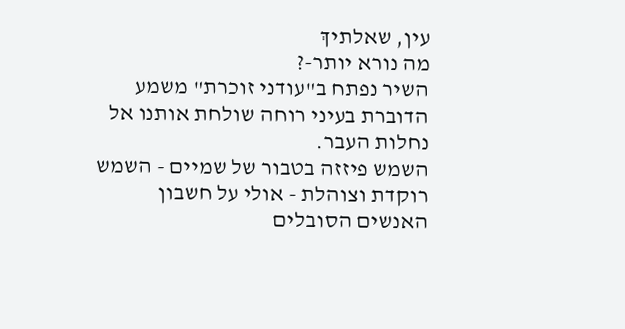עין, שאלתיךְ
מה נורא יותר-?
השיר נפתח ב"עודני זוכרת" משמע הדוברת בעיני רוחה שולחת אותנו אל נחלות העבר.
השמש פיזזה בטבור של שמיים - השמש רוקדת וצוהלת - אולי על חשבון האנשים הסובלים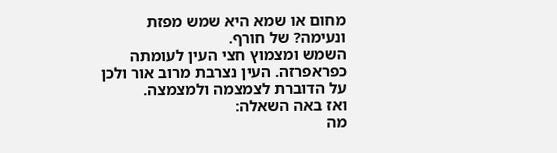מחום או שמא היא שמש מפזת ונעימה? של חורף.
השמש ומצמוץ חצי העין לעומתה כפראפרזה. העין נצרבת מרוב אור ולכן על הדוברת לצמצמה ולמצמצה.
ואז באה השאלה:
מה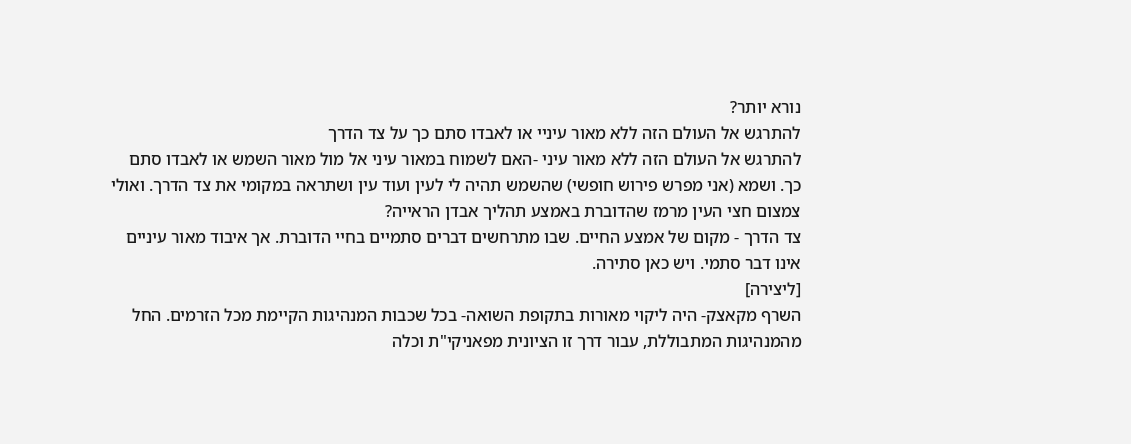נורא יותר?
להתרגש אל העולם הזה ללא מאור עיניי או לאבדו סתם כך על צד הדרך
להתרגש אל העולם הזה ללא מאור עיני -האם לשמוח במאור עיני אל מול מאור השמש או לאבדו סתם כך. ושמא (אני מפרש פירוש חופשי) שהשמש תהיה לי לעין ועוד עין ושתראה במקומי את צד הדרך. ואולי צמצום חצי העין מרמז שהדוברת באמצע תהליך אבדן הראייה?
צד הדרך - מקום של אמצע החיים. שבו מתרחשים דברים סתמיים בחיי הדוברת. אך איבוד מאור עיניים אינו דבר סתמי. ויש כאן סתירה.
[ליצירה]
השרף מקאצק- היה ליקוי מאורות בתקופת השואה- בכל שכבות המנהיגות הקיימת מכל הזרמים. החל מהמנהיגות המתבוללת, עבור דרך זו הציונית מפאניקי"ת וכלה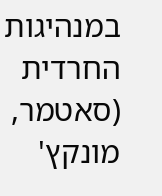במנהיגות החרדית (סאטמר, מונקץ'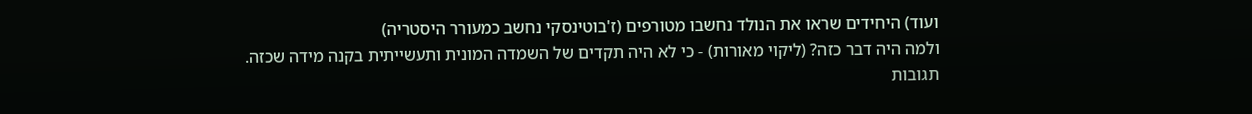ועוד) היחידים שראו את הנולד נחשבו מטורפים (ז'בוטינסקי נחשב כמעורר היסטריה)
ולמה היה דבר כזה? (ליקוי מאורות) - כי לא היה תקדים של השמדה המונית ותעשייתית בקנה מידה שכזה.
תגובות